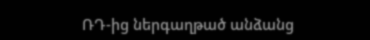ՌԴ-ից ներգաղթած անձանց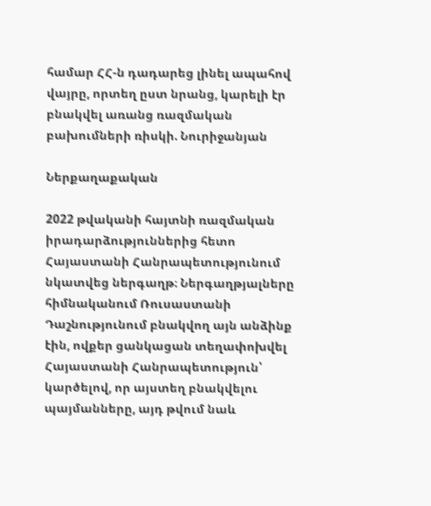համար ՀՀ-ն դադարեց լինել ապահով վայրը, որտեղ ըստ նրանց, կարելի էր բնակվել առանց ռազմական բախումների ռիսկի. Նուրիջանյան

Ներքաղաքական

2022 թվականի հայտնի ռազմական իրադարձություններից հետո Հայաստանի Հանրապետությունում նկատվեց ներգաղթ։ Ներգաղթյալները հիմնականում Ռուսաստանի Դաշնությունում բնակվող այն անձինք էին, ովքեր ցանկացան տեղափոխվել Հայաստանի Հանրապետություն՝ կարծելով, որ այստեղ բնակվելու պայմանները, այդ թվում նաև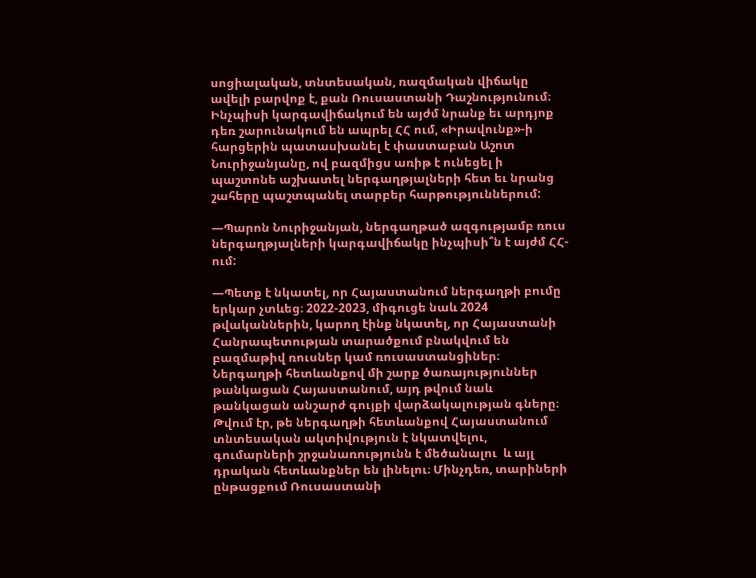սոցիալական, տնտեսական, ռազմական վիճակը ավելի բարվոք է, քան Ռուսաստանի Դաշնությունում։
Ինչպիսի կարգավիճակում են այժմ նրանք եւ արդյոք դեռ շարունակում են ապրել ՀՀ ում, «Իրավունք»-ի հարցերին պատասխանել է փաստաբան Աշոտ Նուրիջանյանը, ով բազմիցս առիթ է ունեցել ի պաշտոնե աշխատել ներգաղթյալների հետ եւ նրանց շահերը պաշտպանել տարբեր հարթություններում:

—Պարոն Նուրիջանյան, ներգաղթած ազգությամբ ռուս  ներգաղթյալների կարգավիճակը ինչպիսի՞ն է այժմ ՀՀ-ում:

—Պետք է նկատել, որ Հայաստանում ներգաղթի բումը երկար չտևեց։ 2022-2023, միգուցե նաև 2024 թվականներին, կարող էինք նկատել, որ Հայաստանի Հանրապետության տարածքում բնակվում են բազմաթիվ ռուսներ կամ ռուսաստանցիներ։ Ներգաղթի հետևանքով մի շարք ծառայություններ թանկացան Հայաստանում, այդ թվում նաև թանկացան անշարժ գույքի վարձակալության գները։ Թվում էր, թե ներգաղթի հետևանքով Հայաստանում տնտեսական ակտիվություն է նկատվելու, գումարների շրջանառությունն է մեծանալու  և այլ դրական հետևանքներ են լինելու։ Մինչդեռ, տարիների ընթացքում Ռուսաստանի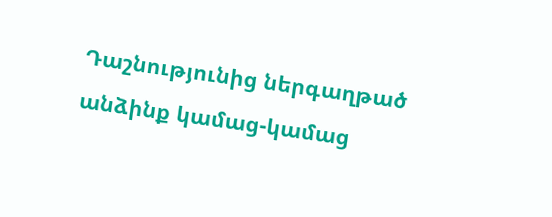Դաշնությունից ներգաղթած անձինք կամաց-կամաց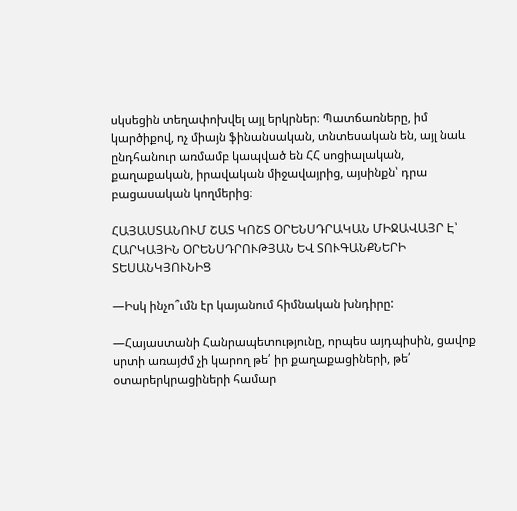սկսեցին տեղափոխվել այլ երկրներ։ Պատճառները, իմ կարծիքով, ոչ միայն ֆինանսական, տնտեսական են, այլ նաև ընդհանուր առմամբ կապված են ՀՀ սոցիալական, քաղաքական, իրավական միջավայրից, այսինքն՝ դրա բացասական կողմերից։

ՀԱՅԱՍՏԱՆՈՒՄ ՇԱՏ ԿՈՇՏ ՕՐԵՆՍԴՐԱԿԱՆ ՄԻՋԱՎԱՅՐ Է՝ ՀԱՐԿԱՅԻՆ ՕՐԵՆՍԴՐՈՒԹՅԱՆ ԵՎ ՏՈՒԳԱՆՔՆԵՐԻ ՏԵՍԱՆԿՅՈՒՆԻՑ

—Իսկ ինչո՞ւմն էր կայանում հիմնական խնդիրը:

—Հայաստանի Հանրապետությունը, որպես այդպիսին, ցավոք սրտի առայժմ չի կարող թե՛ իր քաղաքացիների, թե՛ օտարերկրացիների համար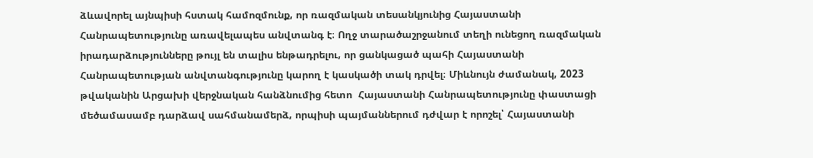ձևավորել այնպիսի հստակ համոզմունք, որ ռազմական տեսանկյունից Հայաստանի Հանրապետությունը առավելապես անվտանգ է։ Ողջ տարածաշրջանում տեղի ունեցող ռազմական իրադարձությունները թույլ են տալիս ենթադրելու, որ ցանկացած պահի Հայաստանի Հանրապետության անվտանգությունը կարող է կասկածի տակ դրվել։ Միևնույն ժամանակ, 2023 թվականին Արցախի վերջնական հանձնումից հետո  Հայաստանի Հանրապետությունը փաստացի մեծամասամբ դարձավ սահմանամերձ, որպիսի պայմաններում դժվար է որոշել՝ Հայաստանի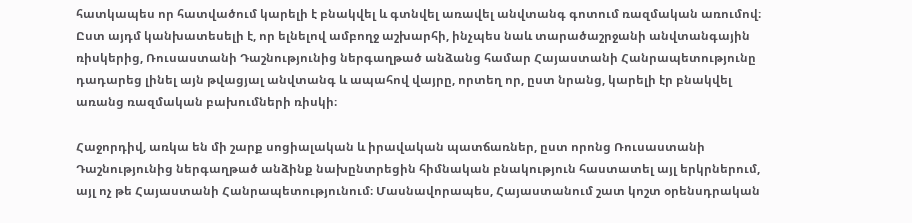հատկապես որ հատվածում կարելի է բնակվել և գտնվել առավել անվտանգ գոտում ռազմական առումով։ Ըստ այդմ կանխատեսելի է, որ ելնելով ամբողջ աշխարհի, ինչպես նաև տարածաշրջանի անվտանգային ռիսկերից, Ռուսաստանի Դաշնությունից ներգաղթած անձանց համար Հայաստանի Հանրապետությունը դադարեց լինել այն թվացյալ անվտանգ և ապահով վայրը, որտեղ որ, ըստ նրանց, կարելի էր բնակվել առանց ռազմական բախումների ռիսկի։

Հաջորդիվ, առկա են մի շարք սոցիալական և իրավական պատճառներ, ըստ որոնց Ռուսաստանի Դաշնությունից ներգաղթած անձինք նախընտրեցին հիմնական բնակություն հաստատել այլ երկրներում, այլ ոչ թե Հայաստանի Հանրապետությունում։ Մասնավորապես, Հայաստանում շատ կոշտ օրենսդրական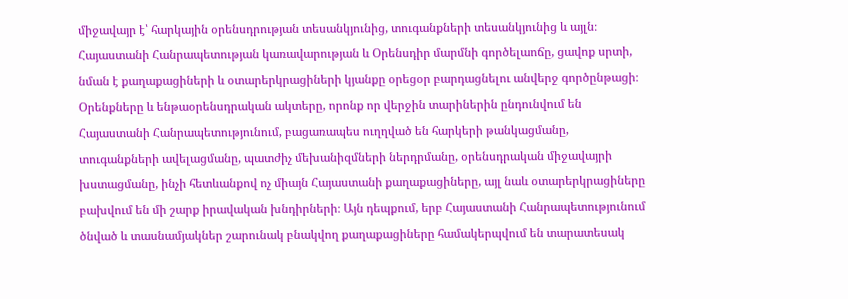միջավայր է՝ հարկային օրենսդրության տեսանկյունից, տուգանքների տեսանկյունից և այլն։ Հայաստանի Հանրապետության կառավարության և Օրենսդիր մարմնի գործելաոճը, ցավոք սրտի, նման է քաղաքացիների և օտարերկրացիների կյանքը օրեցօր բարդացնելու անվերջ գործընթացի։ Օրենքները և ենթաօրենսդրական ակտերը, որոնք որ վերջին տարիներին ընդունվում են Հայաստանի Հանրապետությունում, բացառապես ուղղված են հարկերի թանկացմանը, տուգանքների ավելացմանը, պատժիչ մեխանիզմների ներդրմանը, օրենսդրական միջավայրի խստացմանը, ինչի հետևանքով ոչ միայն Հայաստանի քաղաքացիները, այլ նաև օտարերկրացիները բախվում են մի շարք իրավական խնդիրների։ Այն դեպքում, երբ Հայաստանի Հանրապետությունում ծնված և տասնամյակներ շարունակ բնակվող քաղաքացիները համակերպվում են տարատեսակ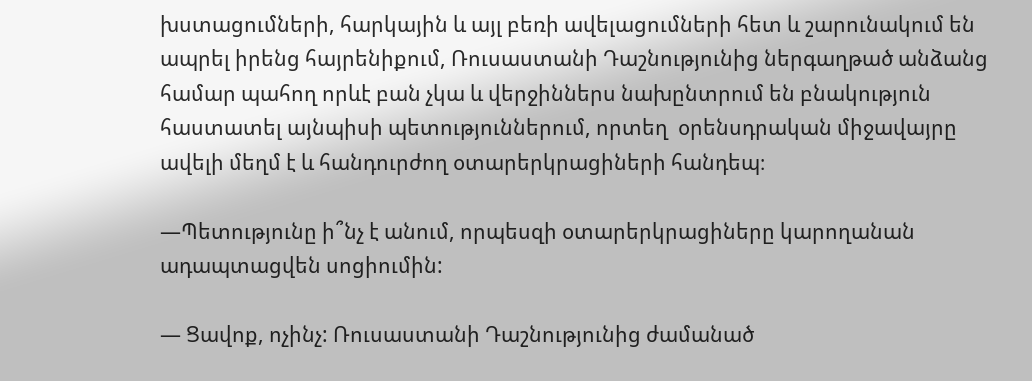խստացումների, հարկային և այլ բեռի ավելացումների հետ և շարունակում են ապրել իրենց հայրենիքում, Ռուսաստանի Դաշնությունից ներգաղթած անձանց համար պահող որևէ բան չկա և վերջիններս նախընտրում են բնակություն հաստատել այնպիսի պետություններում, որտեղ  օրենսդրական միջավայրը ավելի մեղմ է և հանդուրժող օտարերկրացիների հանդեպ։

—Պետությունը ի՞նչ է անում, որպեսզի օտարերկրացիները կարողանան ադապտացվեն սոցիումին:

— Ցավոք, ոչինչ: Ռուսաստանի Դաշնությունից ժամանած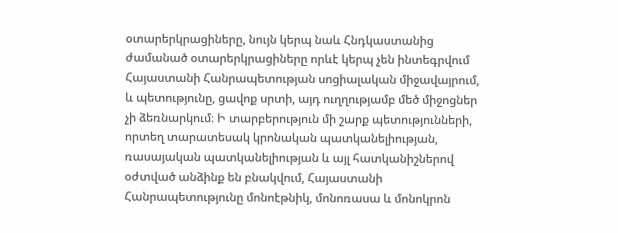օտարերկրացիները, նույն կերպ նաև Հնդկաստանից ժամանած օտարերկրացիները որևէ կերպ չեն ինտեգրվում Հայաստանի Հանրապետության սոցիալական միջավայրում, և պետությունը, ցավոք սրտի, այդ ուղղությամբ մեծ միջոցներ չի ձեռնարկում։ Ի տարբերություն մի շարք պետությունների, որտեղ տարատեսակ կրոնական պատկանելիության, ռասայական պատկանելիության և այլ հատկանիշներով օժտված անձինք են բնակվում, Հայաստանի Հանրապետությունը մոնոէթնիկ, մոնոռասա և մոնոկրոն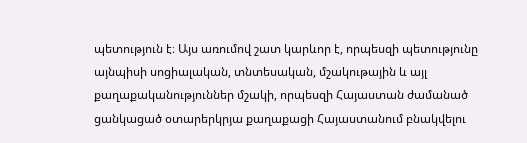պետություն է։ Այս առումով շատ կարևոր է, որպեսզի պետությունը այնպիսի սոցիալական, տնտեսական, մշակութային և այլ քաղաքականություններ մշակի, որպեսզի Հայաստան ժամանած ցանկացած օտարերկրյա քաղաքացի Հայաստանում բնակվելու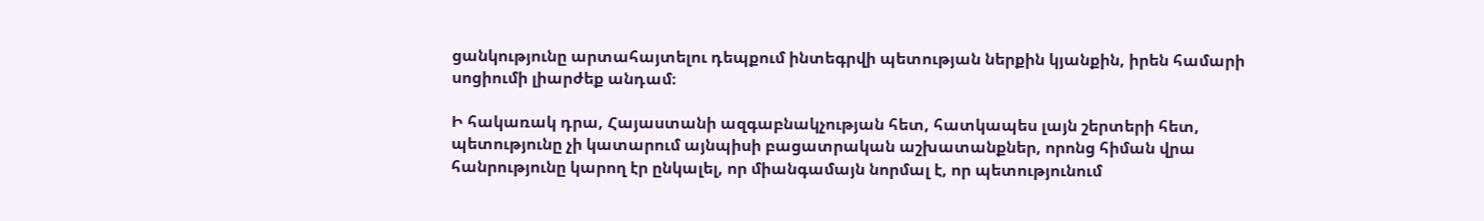ցանկությունը արտահայտելու դեպքում ինտեգրվի պետության ներքին կյանքին, իրեն համարի սոցիումի լիարժեք անդամ։

Ի հակառակ դրա, Հայաստանի ազգաբնակչության հետ, հատկապես լայն շերտերի հետ, պետությունը չի կատարում այնպիսի բացատրական աշխատանքներ, որոնց հիման վրա հանրությունը կարող էր ընկալել, որ միանգամայն նորմալ է, որ պետությունում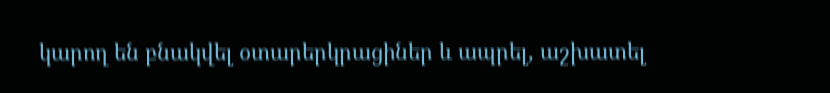կարող են բնակվել օտարերկրացիներ և ապրել, աշխատել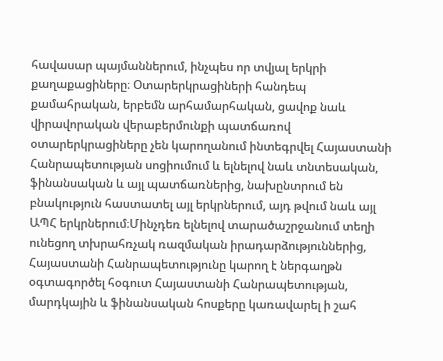հավասար պայմաններում, ինչպես որ տվյալ երկրի քաղաքացիները։ Օտարերկրացիների հանդեպ քամահրական, երբեմն արհամարհական, ցավոք նաև վիրավորական վերաբերմունքի պատճառով  օտարերկրացիները չեն կարողանում ինտեգրվել Հայաստանի Հանրապետության սոցիումում և ելնելով նաև տնտեսական, ֆինանսական և այլ պատճառներից, նախընտրում են բնակություն հաստատել այլ երկրներում, այդ թվում նաև այլ ԱՊՀ երկրներում։Մինչդեռ ելնելով տարածաշրջանում տեղի ունեցող տխրահռչակ ռազմական իրադարձություններից, Հայաստանի Հանրապետությունը կարող է ներգաղթն օգտագործել հօգուտ Հայաստանի Հանրապետության, մարդկային և ֆինանսական հոսքերը կառավարել ի շահ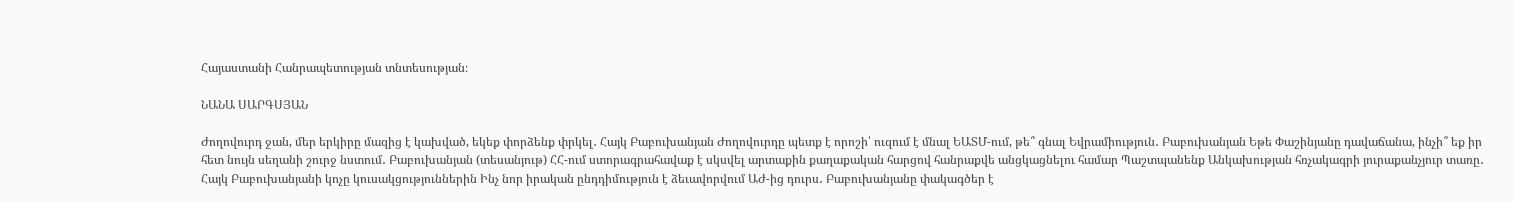Հայաստանի Հանրապետության տնտեսության։

ՆԱՆԱ ՍԱՐԳՍՅԱՆ

Ժողովուրդ ջան, մեր երկիրը մազից է կախված, եկեք փորձենք փրկել․ Հայկ Բաբուխանյան Ժողովուրդը պետք է որոշի՝ ուզում է մնալ ԵԱՏՄ-ում, թե՞ գնալ Եվրամիություն․ Բաբուխանյան Եթե Փաշինյանը դավաճանա, ինչի՞ եք իր հետ նույն սեղանի շուրջ նստում․ Բաբուխանյան (տեսանյութ) ՀՀ-ում ստորագրահավաք է սկսվել արտաքին քաղաքական հարցով հանրաքվե անցկացնելու համար Պաշտպանենք Անկախության հռչակագրի յուրաքանչյուր տառը․ Հայկ Բաբուխանյանի կոչը կուսակցություններին Ինչ նոր իրական ընդդիմություն է ձեւավորվում ԱԺ-ից դուրս․ Բաբուխանյանը փակագծեր է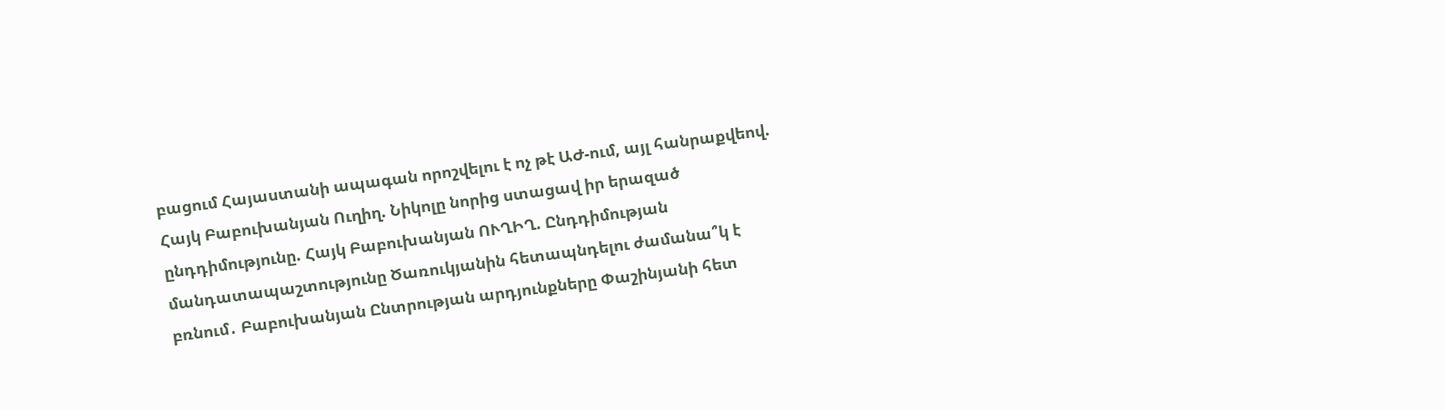բացում Հայաստանի ապագան որոշվելու է ոչ թէ ԱԺ-ում, այլ հանրաքվեով. Հայկ Բաբուխանյան Ուղիղ. Նիկոլը նորից ստացավ իր երազած ընդդիմությունը. Հայկ Բաբուխանյան ՈՒՂԻՂ. Ընդդիմության մանդատապաշտությունը Ծառուկյանին հետապնդելու ժամանա՞կ է բռնում․ Բաբուխանյան Ընտրության արդյունքները Փաշինյանի հետ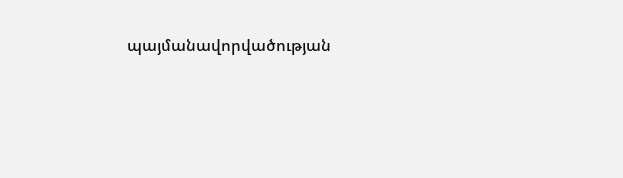պայմանավորվածության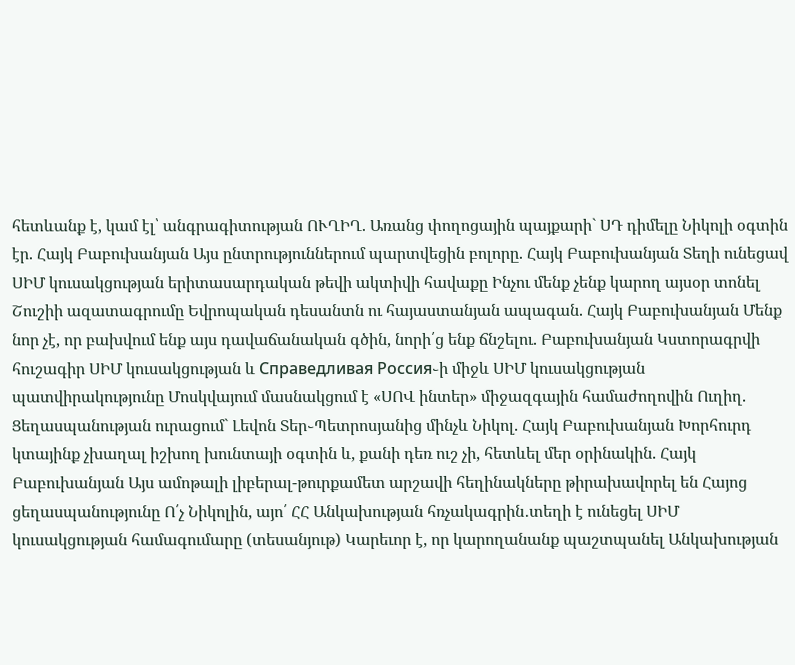հետևանք է, կամ էլ՝ անգրագիտության ՈՒՂԻՂ. Առանց փողոցային պայքարի` ՍԴ դիմելը Նիկոլի օգտին էր. Հայկ Բաբուխանյան Այս ընտրություններում պարտվեցին բոլորը. Հայկ Բաբուխանյան Տեղի ունեցավ ՍԻՄ կուսակցության երիտասարդական թեվի ակտիվի հավաքը Ինչու մենք չենք կարող այսօր տոնել Շուշիի ազատագրումը Եվրոպական դեսանտն ու հայաստանյան ապագան. Հայկ Բաբուխանյան Մենք նոր չէ, որ բախվում ենք այս դավաճանական գծին, նորի՛ց ենք ճնշելու. Բաբուխանյան Կստորագրվի հուշագիր ՍԻՄ կուսակցության և Справедливая Россия֊ի միջև ՍԻՄ կուսակցության պատվիրակությունը Մոսկվայում մասնակցում է «ՍՈՎ ինտեր» միջազգային համաժողովին Ուղիղ. Ցեղասպանության ուրացում` Լեվոն Տեր֊Պետրոսյանից մինչև Նիկոլ. Հայկ Բաբուխանյան Խորհուրդ կտայինք չխաղալ իշխող խունտայի օգտին և, քանի դեռ ուշ չի, հետևել մեր օրինակին. Հայկ Բաբուխանյան Այս ամոթալի լիբերալ-թուրքամետ արշավի հեղինակները թիրախավորել են Հայոց ցեղասպանությունը Ո՛չ Նիկոլին, այո՛ ՀՀ Անկախության հռչակագրին․տեղի է ունեցել ՍԻՄ կուսակցության համագումարը (տեսանյութ) Կարեւոր է, որ կարողանանք պաշտպանել Անկախության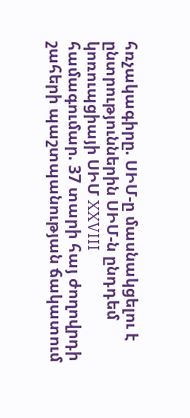հռչակագիրը. ՍԻՄ-ը մասնակցելու է ընտրություններին ՍԻՄ-ն ընդդեմ կոռուպցիայի ՍԻՄ XXVIII համագումար. 37 տարի հայ ժողովրդի շահերի պաշտպանության ճակատում